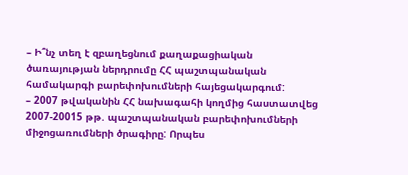– Ի՞նչ տեղ է զբաղեցնում քաղաքացիական ծառայության ներդրումը ՀՀ պաշտպանական համակարգի բարեփոխումների հայեցակարգում:
– 2007 թվականին ՀՀ նախագահի կողմից հաստատվեց 2007-20015 թթ. պաշտպանական բարեփոխումների միջոցառումների ծրագիրը: Որպես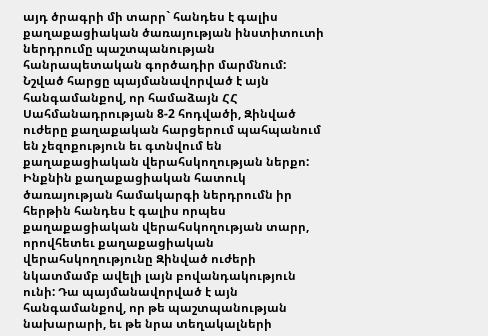այդ ծրագրի մի տարր` հանդես է գալիս քաղաքացիական ծառայության ինստիտուտի ներդրումը պաշտպանության հանրապետական գործադիր մարմնում:
Նշված հարցը պայմանավորված է այն հանգամանքով, որ համաձայն ՀՀ Սահմանադրության 8-2 հոդվածի, Զինված ուժերը քաղաքական հարցերում պահպանում են չեզոքություն եւ գտնվում են քաղաքացիական վերահսկողության ներքո: Ինքնին քաղաքացիական հատուկ ծառայության համակարգի ներդրումն իր հերթին հանդես է գալիս որպես քաղաքացիական վերահսկողության տարր, որովհետեւ քաղաքացիական վերահսկողությունը Զինված ուժերի նկատմամբ ավելի լայն բովանդակություն ունի: Դա պայմանավորված է այն հանգամանքով, որ թե պաշտպանության նախարարի, եւ թե նրա տեղակալների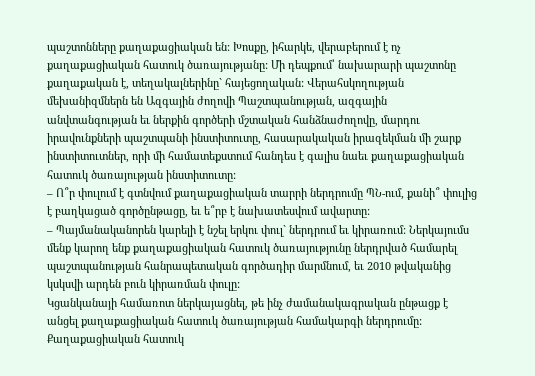պաշտոնները քաղաքացիական են: Խոսքը, իհարկե, վերաբերում է ոչ քաղաքացիական հատուկ ծառայությանը: Մի դեպքում՝ նախարարի պաշտոնը քաղաքական է, տեղակալներինը` հայեցողական: Վերահսկողության մեխանիզմներն են Ազգային ժողովի Պաշտպանության, ազգային անվտանգության եւ ներքին գործերի մշտական հանձնաժողովը, մարդու իրավունքների պաշտպանի ինստիտուտը, հասարակական իրազեկման մի շարք ինստիտուտներ, որի մի համատեքստում հանդես է գալիս նաեւ քաղաքացիական հատուկ ծառայության ինստիտուտը:
– Ո՞ր փուլում է գտնվում քաղաքացիական տարրի ներդրումը ՊՆ-ում, քանի՞ փուլից է բաղկացած գործընթացը, եւ ե՞րբ է նախատեսվում ավարտը:
– Պայմանականորեն կարելի է նշել երկու փուլ` ներդրում եւ կիրառում: Ներկայումս մենք կարող ենք քաղաքացիական հատուկ ծառայությունը ներդրված համարել պաշտպանության հանրապետական գործադիր մարմնում, եւ 2010 թվականից կսկսվի արդեն բուն կիրառման փուլը:
Կցանկանայի համառոտ ներկայացնել, թե ինչ ժամանակագրական ընթացք է անցել քաղաքացիական հատուկ ծառայության համակարգի ներդրումը: Քաղաքացիական հատուկ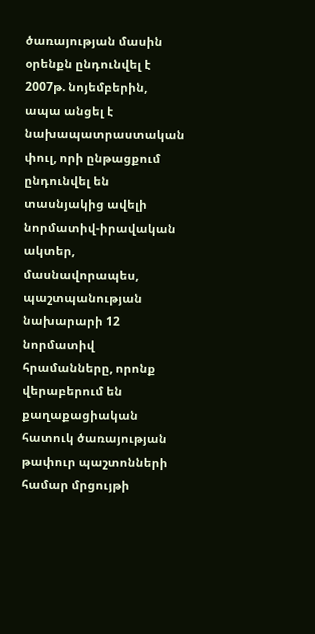ծառայության մասին օրենքն ընդունվել է 2007թ. նոյեմբերին, ապա անցել է նախապատրաստական փուլ, որի ընթացքում ընդունվել են տասնյակից ավելի նորմատիվ-իրավական ակտեր, մասնավորապես, պաշտպանության նախարարի 12 նորմատիվ հրամանները, որոնք վերաբերում են քաղաքացիական հատուկ ծառայության թափուր պաշտոնների համար մրցույթի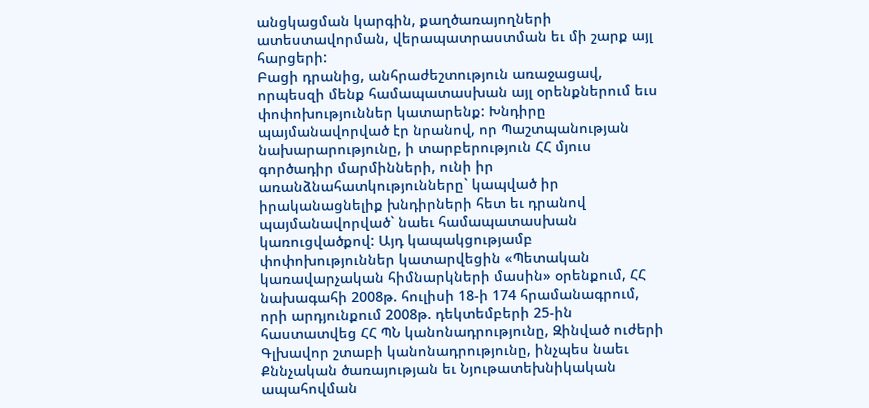անցկացման կարգին, քաղծառայողների ատեստավորման, վերապատրաստման եւ մի շարք այլ հարցերի:
Բացի դրանից, անհրաժեշտություն առաջացավ, որպեսզի մենք համապատասխան այլ օրենքներում եւս փոփոխություններ կատարենք: Խնդիրը պայմանավորված էր նրանով, որ Պաշտպանության նախարարությունը, ի տարբերություն ՀՀ մյուս գործադիր մարմինների, ունի իր առանձնահատկությունները` կապված իր իրականացնելիք խնդիրների հետ եւ դրանով պայմանավորված` նաեւ համապատասխան կառուցվածքով: Այդ կապակցությամբ փոփոխություններ կատարվեցին «Պետական կառավարչական հիմնարկների մասին» օրենքում, ՀՀ նախագահի 2008թ. հուլիսի 18-ի 174 հրամանագրում, որի արդյունքում 2008թ. դեկտեմբերի 25-ին հաստատվեց ՀՀ ՊՆ կանոնադրությունը, Զինված ուժերի Գլխավոր շտաբի կանոնադրությունը, ինչպես նաեւ Քննչական ծառայության եւ Նյութատեխնիկական ապահովման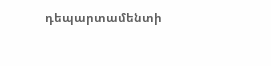դեպարտամենտի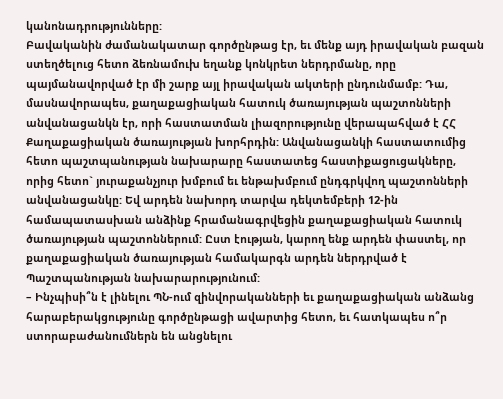կանոնադրությունները:
Բավականին ժամանակատար գործընթաց էր, եւ մենք այդ իրավական բազան ստեղծելուց հետո ձեռնամուխ եղանք կոնկրետ ներդրմանը, որը պայմանավորված էր մի շարք այլ իրավական ակտերի ընդունմամբ: Դա, մասնավորապես, քաղաքացիական հատուկ ծառայության պաշտոնների անվանացանկն էր, որի հաստատման լիազորությունը վերապահված է ՀՀ Քաղաքացիական ծառայության խորհրդին: Անվանացանկի հաստատումից հետո պաշտպանության նախարարը հաստատեց հաստիքացուցակները, որից հետո` յուրաքանչյուր խմբում եւ ենթախմբում ընդգրկվող պաշտոնների անվանացանկը: Եվ արդեն նախորդ տարվա դեկտեմբերի 12-ին համապատասխան անձինք հրամանագրվեցին քաղաքացիական հատուկ ծառայության պաշտոններում: Ըստ էության, կարող ենք արդեն փաստել, որ քաղաքացիական ծառայության համակարգն արդեն ներդրված է Պաշտպանության նախարարությունում:
– Ինչպիսի՞ն է լինելու ՊՆ-ում զինվորականների եւ քաղաքացիական անձանց հարաբերակցությունը գործընթացի ավարտից հետո, եւ հատկապես ո՞ր ստորաբաժանումներն են անցնելու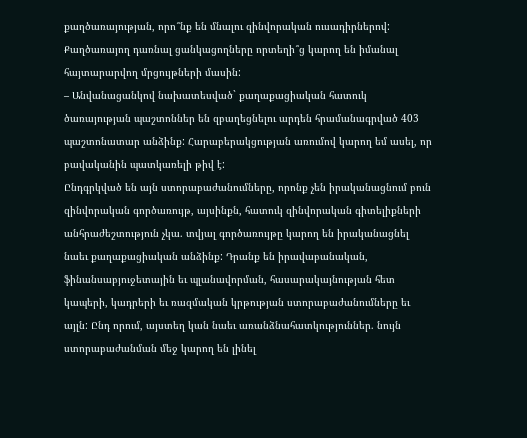քաղծառայության, որո՞նք են մնալու զինվորական ուսադիրներով: Քաղծառայող դառնալ ցանկացողները որտեղի՞ց կարող են իմանալ հայտարարվող մրցույթների մասին:
– Անվանացանկով նախատեսված` քաղաքացիական հատուկ ծառայության պաշտոններ են զբաղեցնելու արդեն հրամանագրված 403 պաշտոնատար անձինք: Հարաբերակցության առումով կարող եմ ասել, որ բավականին պատկառելի թիվ է:
Ընդգրկված են այն ստորաբաժանումները, որոնք չեն իրականացնում բուն զինվորական գործառույթ, այսինքն, հատուկ զինվորական գիտելիքների անհրաժեշտություն չկա. տվյալ գործառույթը կարող են իրականացնել նաեւ քաղաքացիական անձինք: Դրանք են իրավաբանական, ֆինանսաբյուջետային եւ պլանավորման, հասարակայնության հետ կապերի, կադրերի եւ ռազմական կրթության ստորաբաժանումները եւ այլն: Ընդ որում, այստեղ կան նաեւ առանձնահատկություններ. նույն ստորաբաժանման մեջ կարող են լինել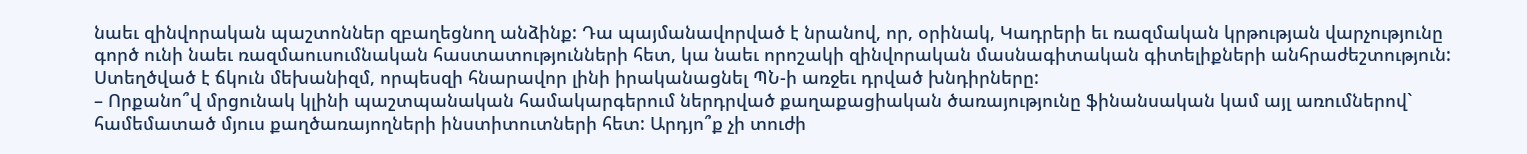նաեւ զինվորական պաշտոններ զբաղեցնող անձինք: Դա պայմանավորված է նրանով, որ, օրինակ, Կադրերի եւ ռազմական կրթության վարչությունը գործ ունի նաեւ ռազմաուսումնական հաստատությունների հետ, կա նաեւ որոշակի զինվորական մասնագիտական գիտելիքների անհրաժեշտություն: Ստեղծված է ճկուն մեխանիզմ, որպեսզի հնարավոր լինի իրականացնել ՊՆ-ի առջեւ դրված խնդիրները:
– Որքանո՞վ մրցունակ կլինի պաշտպանական համակարգերում ներդրված քաղաքացիական ծառայությունը ֆինանսական կամ այլ առումներով` համեմատած մյուս քաղծառայողների ինստիտուտների հետ: Արդյո՞ք չի տուժի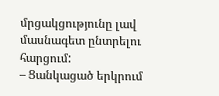մրցակցությունը լավ մասնագետ ընտրելու հարցում:
– Ցանկացած երկրում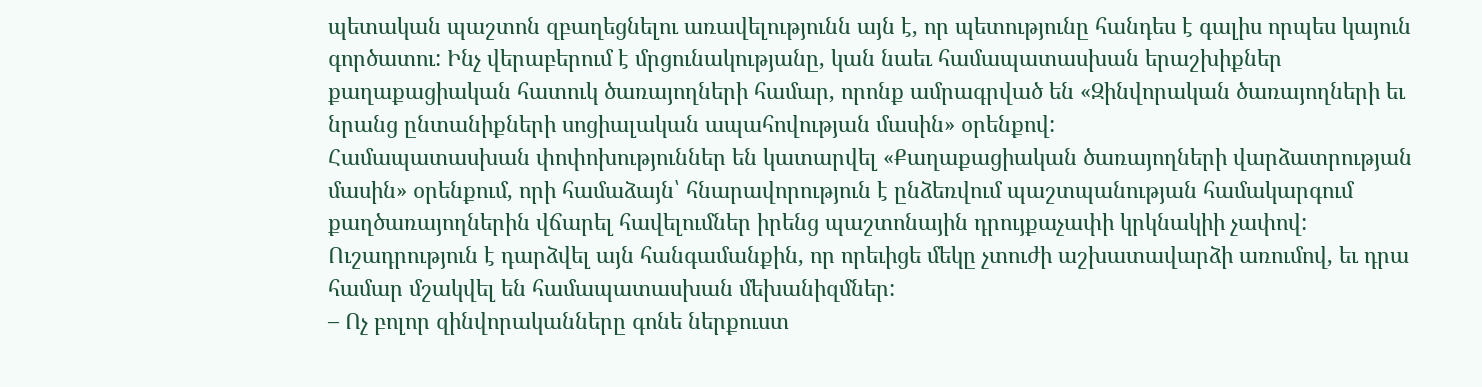պետական պաշտոն զբաղեցնելու առավելությունն այն է, որ պետությունը հանդես է գալիս որպես կայուն գործատու: Ինչ վերաբերում է մրցունակությանը, կան նաեւ համապատասխան երաշխիքներ քաղաքացիական հատուկ ծառայողների համար, որոնք ամրագրված են «Զինվորական ծառայողների եւ նրանց ընտանիքների սոցիալական ապահովության մասին» օրենքով:
Համապատասխան փոփոխություններ են կատարվել «Քաղաքացիական ծառայողների վարձատրության մասին» օրենքում, որի համաձայն՝ հնարավորություն է ընձեռվում պաշտպանության համակարգում քաղծառայողներին վճարել հավելումներ իրենց պաշտոնային դրույքաչափի կրկնակիի չափով:
Ուշադրություն է դարձվել այն հանգամանքին, որ որեւիցե մեկը չտուժի աշխատավարձի առումով, եւ դրա համար մշակվել են համապատասխան մեխանիզմներ:
– Ոչ բոլոր զինվորականները գոնե ներքուստ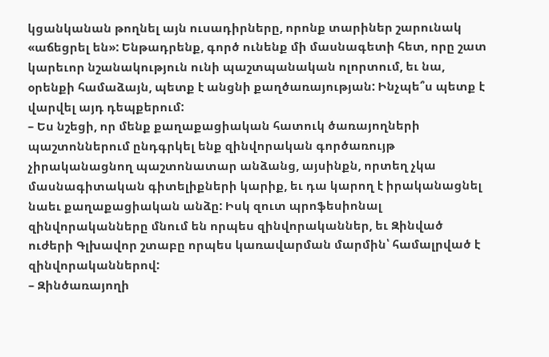կցանկանան թողնել այն ուսադիրները, որոնք տարիներ շարունակ «աճեցրել են»: Ենթադրենք, գործ ունենք մի մասնագետի հետ, որը շատ կարեւոր նշանակություն ունի պաշտպանական ոլորտում, եւ նա, օրենքի համաձայն, պետք է անցնի քաղծառայության: Ինչպե՞ս պետք է վարվել այդ դեպքերում:
– Ես նշեցի, որ մենք քաղաքացիական հատուկ ծառայողների պաշտոններում ընդգրկել ենք զինվորական գործառույթ չիրականացնող պաշտոնատար անձանց, այսինքն, որտեղ չկա մասնագիտական գիտելիքների կարիք, եւ դա կարող է իրականացնել նաեւ քաղաքացիական անձը: Իսկ զուտ պրոֆեսիոնալ զինվորականները մնում են որպես զինվորականներ, եւ Զինված ուժերի Գլխավոր շտաբը որպես կառավարման մարմին՝ համալրված է զինվորականներով:
– Զինծառայողի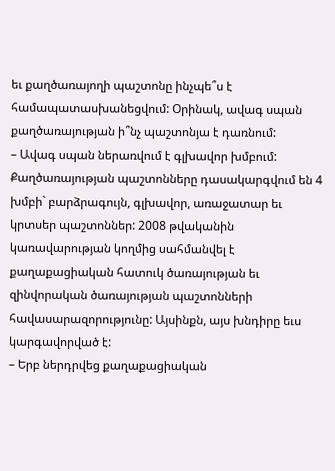եւ քաղծառայողի պաշտոնը ինչպե՞ս է համապատասխանեցվում: Օրինակ, ավագ սպան քաղծառայության ի՞նչ պաշտոնյա է դառնում:
– Ավագ սպան ներառվում է գլխավոր խմբում: Քաղծառայության պաշտոնները դասակարգվում են 4 խմբի` բարձրագույն, գլխավոր, առաջատար եւ կրտսեր պաշտոններ: 2008 թվականին կառավարության կողմից սահմանվել է քաղաքացիական հատուկ ծառայության եւ զինվորական ծառայության պաշտոնների հավասարազորությունը: Այսինքն, այս խնդիրը եւս կարգավորված է:
– Երբ ներդրվեց քաղաքացիական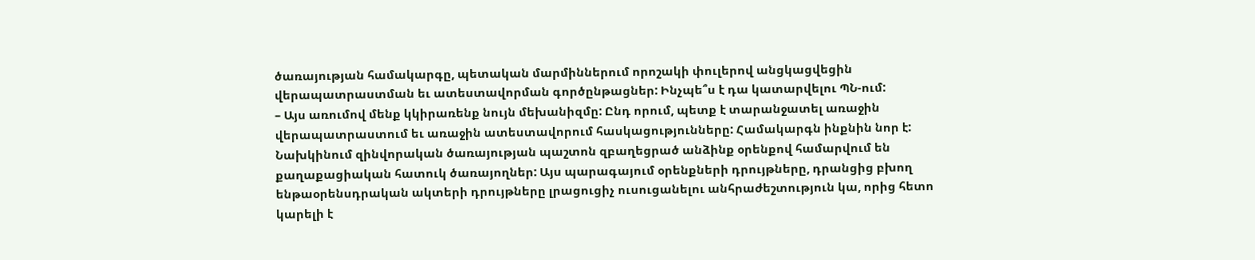ծառայության համակարգը, պետական մարմիններում որոշակի փուլերով անցկացվեցին վերապատրաստման եւ ատեստավորման գործընթացներ: Ինչպե՞ս է դա կատարվելու ՊՆ-ում:
– Այս առումով մենք կկիրառենք նույն մեխանիզմը: Ընդ որում, պետք է տարանջատել առաջին վերապատրաստում եւ առաջին ատեստավորում հասկացությունները: Համակարգն ինքնին նոր է: Նախկինում զինվորական ծառայության պաշտոն զբաղեցրած անձինք օրենքով համարվում են քաղաքացիական հատուկ ծառայողներ: Այս պարագայում օրենքների դրույթները, դրանցից բխող ենթաօրենսդրական ակտերի դրույթները լրացուցիչ ուսուցանելու անհրաժեշտություն կա, որից հետո կարելի է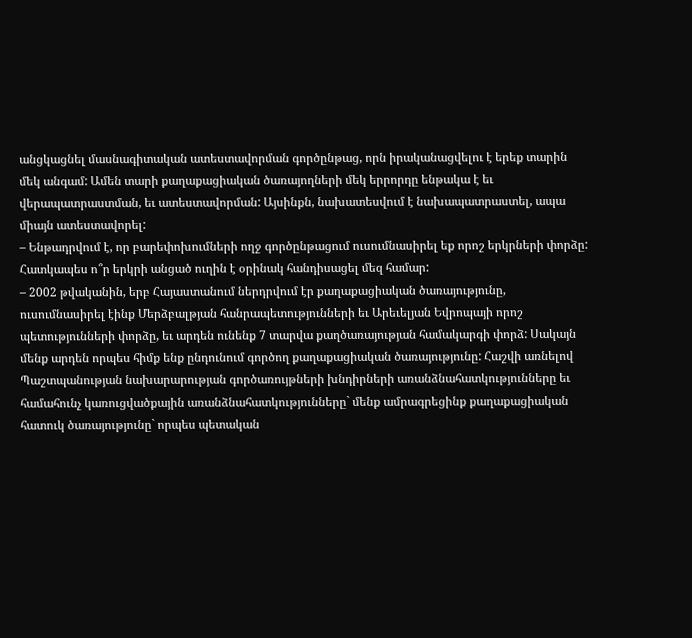անցկացնել մասնագիտական ատեստավորման գործընթաց, որն իրականացվելու է երեք տարին մեկ անգամ: Ամեն տարի քաղաքացիական ծառայողների մեկ երրորդը ենթակա է եւ վերապատրաստման, եւ ատեստավորման: Այսինքն, նախատեսվում է նախապատրաստել, ապա միայն ատեստավորել:
– Ենթադրվում է, որ բարեփոխումների ողջ գործընթացում ուսումնասիրել եք որոշ երկրների փորձը: Հատկապես ո՞ր երկրի անցած ուղին է օրինակ հանդիսացել մեզ համար:
– 2002 թվականին, երբ Հայաստանում ներդրվում էր քաղաքացիական ծառայությունը, ուսումնասիրել էինք Մերձբալթյան հանրապետությունների եւ Արեւելյան Եվրոպայի որոշ պետությունների փորձը, եւ արդեն ունենք 7 տարվա քաղծառայության համակարգի փորձ: Սակայն մենք արդեն որպես հիմք ենք ընդունում գործող քաղաքացիական ծառայությունը: Հաշվի առնելով Պաշտպանության նախարարության գործառույթների խնդիրների առանձնահատկությունները եւ համահունչ կառուցվածքային առանձնահատկությունները` մենք ամրագրեցինք քաղաքացիական հատուկ ծառայությունը` որպես պետական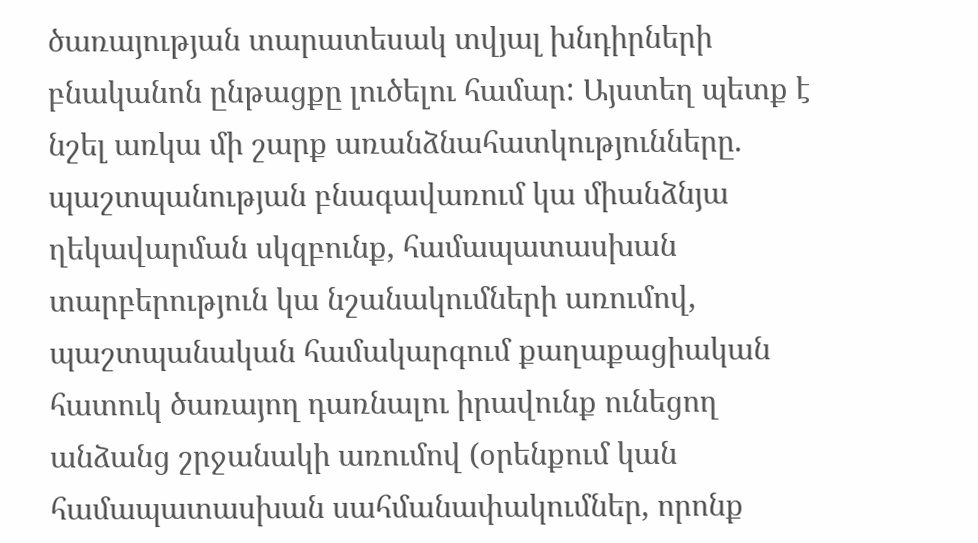ծառայության տարատեսակ տվյալ խնդիրների բնականոն ընթացքը լուծելու համար: Այստեղ պետք է նշել առկա մի շարք առանձնահատկությունները. պաշտպանության բնագավառում կա միանձնյա ղեկավարման սկզբունք, համապատասխան տարբերություն կա նշանակումների առումով, պաշտպանական համակարգում քաղաքացիական հատուկ ծառայող դառնալու իրավունք ունեցող անձանց շրջանակի առումով (օրենքում կան համապատասխան սահմանափակումներ, որոնք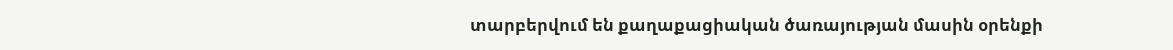տարբերվում են քաղաքացիական ծառայության մասին օրենքի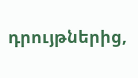դրույթներից,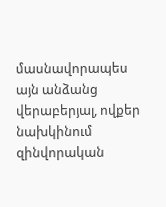մասնավորապես այն անձանց վերաբերյալ, ովքեր նախկինում զինվորական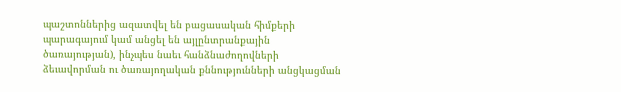պաշտոններից ազատվել են բացասական հիմքերի պարագայում կամ անցել են այլընտրանքային ծառայության), ինչպես նաեւ հանձնաժողովների ձեւավորման ու ծառայողական քննությունների անցկացման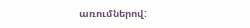առումներով: